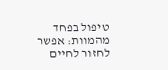טיפול בפחד מהמוות: אפשר לחזור לחיים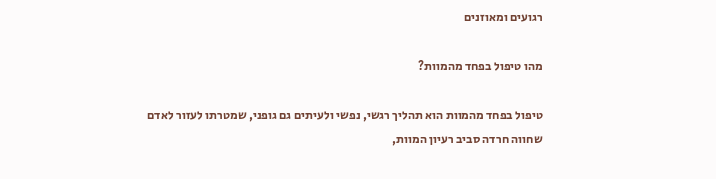רגועים ומאוזנים

מהו טיפול בפחד מהמוות?

טיפול בפחד מהמוות הוא תהליך רגשי, נפשי ולעיתים גם גופני, שמטרתו לעזור לאדם שחווה חרדה סביב רעיון המוות,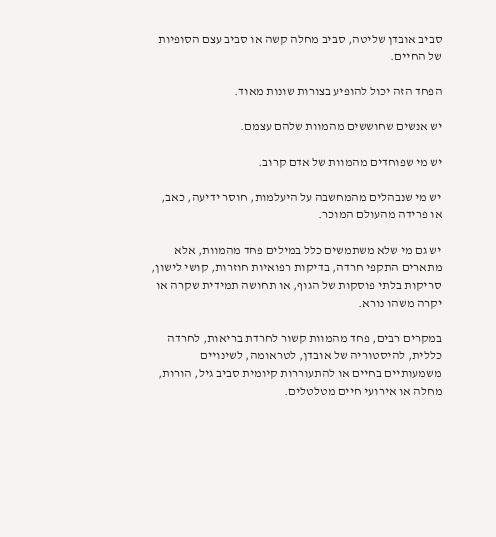סביב אובדן שליטה, סביב מחלה קשה או סביב עצם הסופיות של החיים.

הפחד הזה יכול להופיע בצורות שונות מאוד.

יש אנשים שחוששים מהמוות שלהם עצמם.

יש מי שפוחדים מהמוות של אדם קרוב.

יש מי שנבהלים מהמחשבה על היעלמות, חוסר ידיעה, כאב, או פרידה מהעולם המוכר.

יש גם מי שלא משתמשים כלל במילים פחד מהמוות, אלא מתארים התקפי חרדה, בדיקות רפואיות חוזרות, קושי לישון, סריקות בלתי פוסקות של הגוף, או תחושה תמידית שקרה או יקרה משהו נורא.

במקרים רבים, פחד מהמוות קשור לחרדת בריאות, לחרדה כללית, להיסטוריה של אובדן, לטראומה, לשינויים משמעותיים בחיים או להתעוררות קיומית סביב גיל, הורות, מחלה או אירועי חיים מטלטלים.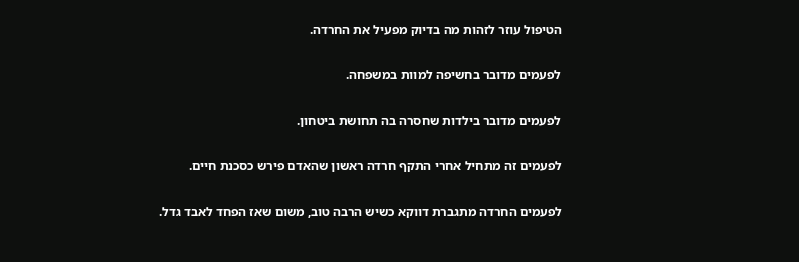הטיפול עוזר לזהות מה בדיוק מפעיל את החרדה.

לפעמים מדובר בחשיפה למוות במשפחה.

לפעמים מדובר בילדות שחסרה בה תחושת ביטחון.

לפעמים זה מתחיל אחרי התקף חרדה ראשון שהאדם פירש כסכנת חיים.

לפעמים החרדה מתגברת דווקא כשיש הרבה טוב, משום שאז הפחד לאבד גדל.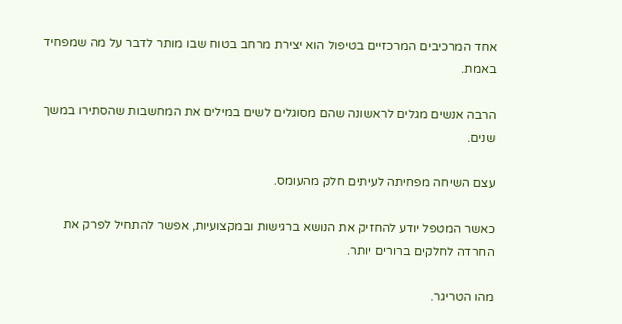אחד המרכיבים המרכזיים בטיפול הוא יצירת מרחב בטוח שבו מותר לדבר על מה שמפחיד באמת.

הרבה אנשים מגלים לראשונה שהם מסוגלים לשים במילים את המחשבות שהסתירו במשך שנים.

עצם השיחה מפחיתה לעיתים חלק מהעומס.

כאשר המטפל יודע להחזיק את הנושא ברגישות ובמקצועיות, אפשר להתחיל לפרק את החרדה לחלקים ברורים יותר.

מהו הטריגר.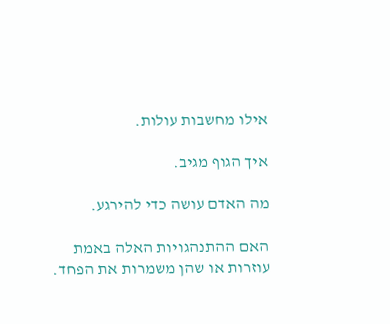אילו מחשבות עולות.

איך הגוף מגיב.

מה האדם עושה כדי להירגע.

האם ההתנהגויות האלה באמת עוזרות או שהן משמרות את הפחד.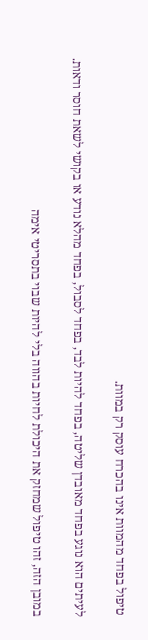טיפול בפחד מהמוות אינו בהכרח עוסק רק במוות.

לעיתים הוא נוגע בפחד מאובדן שליטה, בפחד להיות לבד, בפחד לסבול, בפחד מהלא נודע או בקושי לשאת חוסר ודאות.

במובן הזה, זהו טיפול שמחזק את היכולת לחיות בהווה בלי להיות שבוי בתסריטי אימה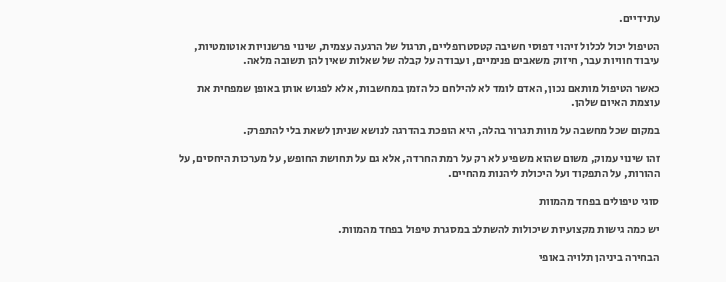עתידיים.

הטיפול יכול לכלול זיהוי דפוסי חשיבה קטסטרופליים, תרגול של הרגעה עצמית, שינוי פרשנויות אוטומטיות, עיבוד חוויות עבר, חיזוק משאבים פנימיים, ועבודה על קבלה של שאלות שאין להן תשובה מלאה.

כאשר הטיפול מותאם נכון, האדם לומד לא להילחם כל הזמן במחשבות, אלא לפגוש אותן באופן שמפחית את עוצמת האיום שלהן.

במקום שכל מחשבה על מוות תגרור בהלה, היא הופכת בהדרגה לנושא שניתן לשאת בלי להתפרק.

זהו שינוי עמוק, משום שהוא משפיע לא רק על רמת החרדה, אלא גם על תחושת החופש, על מערכות היחסים, על ההורות, על התפקוד ועל היכולת ליהנות מהחיים.

סוגי טיפולים בפחד מהמוות

יש כמה גישות מקצועיות שיכולות להשתלב במסגרת טיפול בפחד מהמוות.

הבחירה ביניהן תלויה באופי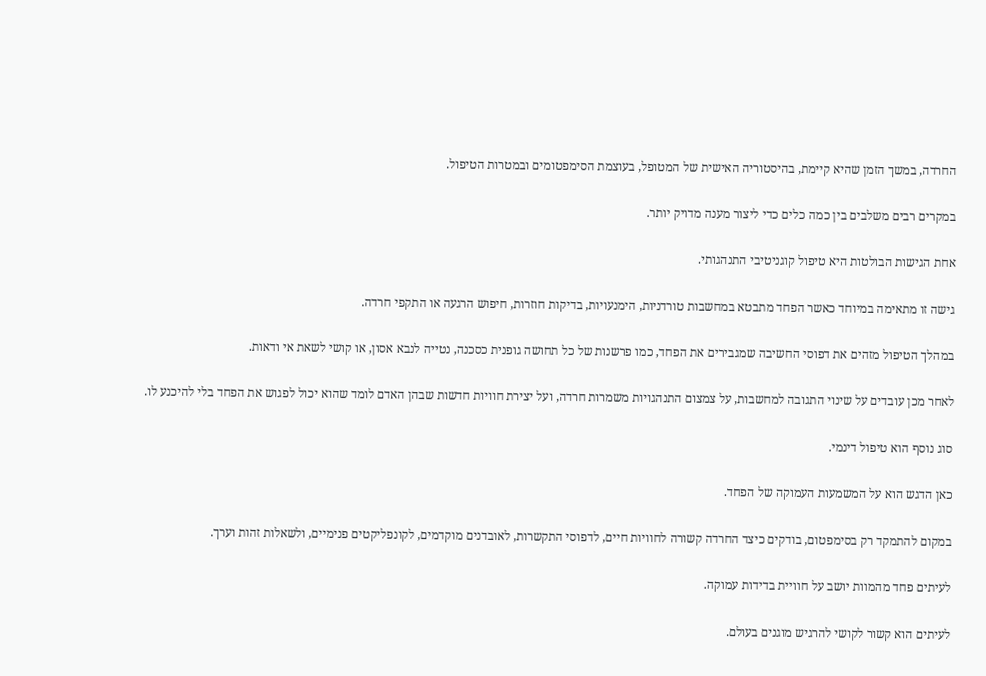החרדה, במשך הזמן שהיא קיימת, בהיסטוריה האישית של המטופל, בעוצמת הסימפטומים ובמטרות הטיפול.

במקרים רבים משלבים בין כמה כלים כדי ליצור מענה מדויק יותר.

אחת הגישות הבולטות היא טיפול קוגניטיבי התנהגותי.

גישה זו מתאימה במיוחד כאשר הפחד מתבטא במחשבות טורדניות, הימנעויות, בדיקות חוזרות, חיפוש הרגעה או התקפי חרדה.

במהלך הטיפול מזהים את דפוסי החשיבה שמגבירים את הפחד, כמו פרשנות של כל תחושה גופנית כסכנה, נטייה לנבא אסון, או קושי לשאת אי ודאות.

לאחר מכן עובדים על שינוי התגובה למחשבות, על צמצום התנהגויות משמרות חרדה, ועל יצירת חוויות חדשות שבהן האדם לומד שהוא יכול לפגוש את הפחד בלי להיכנע לו.

סוג נוסף הוא טיפול דינמי.

כאן הדגש הוא על המשמעות העמוקה של הפחד.

במקום להתמקד רק בסימפטום, בודקים כיצד החרדה קשורה לחוויות חיים, לדפוסי התקשרות, לאובדנים מוקדמים, לקונפליקטים פנימיים, ולשאלות זהות וערך.

לעיתים פחד מהמוות יושב על חוויית בדידות עמוקה.

לעיתים הוא קשור לקושי להרגיש מוגנים בעולם.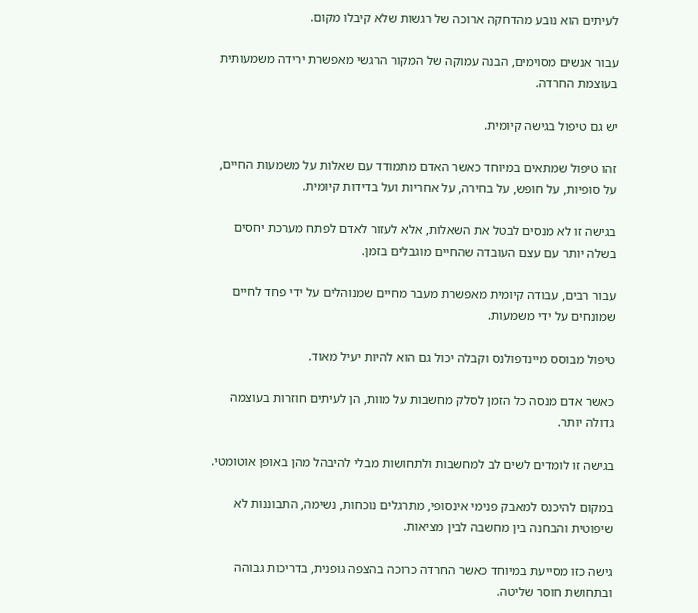לעיתים הוא נובע מהדחקה ארוכה של רגשות שלא קיבלו מקום.

עבור אנשים מסוימים, הבנה עמוקה של המקור הרגשי מאפשרת ירידה משמעותית בעוצמת החרדה.

יש גם טיפול בגישה קיומית.

זהו טיפול שמתאים במיוחד כאשר האדם מתמודד עם שאלות על משמעות החיים, על סופיות, על חופש, על בחירה, על אחריות ועל בדידות קיומית.

בגישה זו לא מנסים לבטל את השאלות, אלא לעזור לאדם לפתח מערכת יחסים בשלה יותר עם עצם העובדה שהחיים מוגבלים בזמן.

עבור רבים, עבודה קיומית מאפשרת מעבר מחיים שמנוהלים על ידי פחד לחיים שמונחים על ידי משמעות.

טיפול מבוסס מיינדפולנס וקבלה יכול גם הוא להיות יעיל מאוד.

כאשר אדם מנסה כל הזמן לסלק מחשבות על מוות, הן לעיתים חוזרות בעוצמה גדולה יותר.

בגישה זו לומדים לשים לב למחשבות ולתחושות מבלי להיבהל מהן באופן אוטומטי.

במקום להיכנס למאבק פנימי אינסופי, מתרגלים נוכחות, נשימה, התבוננות לא שיפוטית והבחנה בין מחשבה לבין מציאות.

גישה כזו מסייעת במיוחד כאשר החרדה כרוכה בהצפה גופנית, בדריכות גבוהה ובתחושת חוסר שליטה.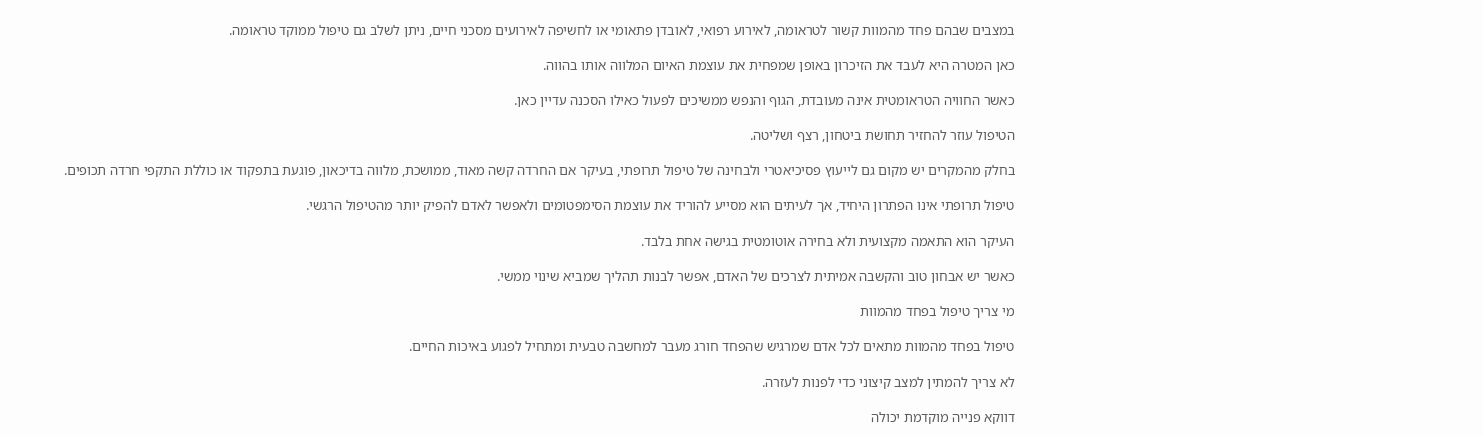במצבים שבהם פחד מהמוות קשור לטראומה, לאירוע רפואי, לאובדן פתאומי או לחשיפה לאירועים מסכני חיים, ניתן לשלב גם טיפול ממוקד טראומה.

כאן המטרה היא לעבד את הזיכרון באופן שמפחית את עוצמת האיום המלווה אותו בהווה.

כאשר החוויה הטראומטית אינה מעובדת, הגוף והנפש ממשיכים לפעול כאילו הסכנה עדיין כאן.

הטיפול עוזר להחזיר תחושת ביטחון, רצף ושליטה.

בחלק מהמקרים יש מקום גם לייעוץ פסיכיאטרי ולבחינה של טיפול תרופתי, בעיקר אם החרדה קשה מאוד, ממושכת, מלווה בדיכאון, פוגעת בתפקוד או כוללת התקפי חרדה תכופים.

טיפול תרופתי אינו הפתרון היחיד, אך לעיתים הוא מסייע להוריד את עוצמת הסימפטומים ולאפשר לאדם להפיק יותר מהטיפול הרגשי.

העיקר הוא התאמה מקצועית ולא בחירה אוטומטית בגישה אחת בלבד.

כאשר יש אבחון טוב והקשבה אמיתית לצרכים של האדם, אפשר לבנות תהליך שמביא שינוי ממשי.

מי צריך טיפול בפחד מהמוות

טיפול בפחד מהמוות מתאים לכל אדם שמרגיש שהפחד חורג מעבר למחשבה טבעית ומתחיל לפגוע באיכות החיים.

לא צריך להמתין למצב קיצוני כדי לפנות לעזרה.

דווקא פנייה מוקדמת יכולה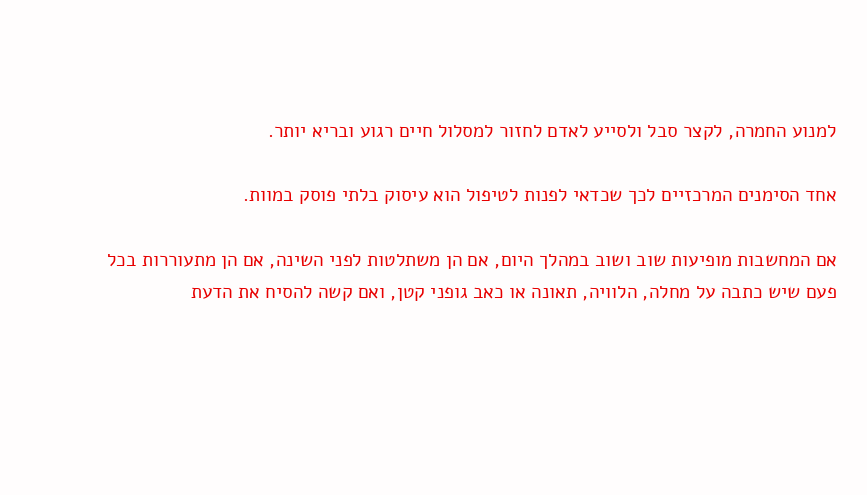למנוע החמרה, לקצר סבל ולסייע לאדם לחזור למסלול חיים רגוע ובריא יותר.

אחד הסימנים המרכזיים לכך שכדאי לפנות לטיפול הוא עיסוק בלתי פוסק במוות.

אם המחשבות מופיעות שוב ושוב במהלך היום, אם הן משתלטות לפני השינה, אם הן מתעוררות בכל פעם שיש כתבה על מחלה, הלוויה, תאונה או כאב גופני קטן, ואם קשה להסיח את הדעת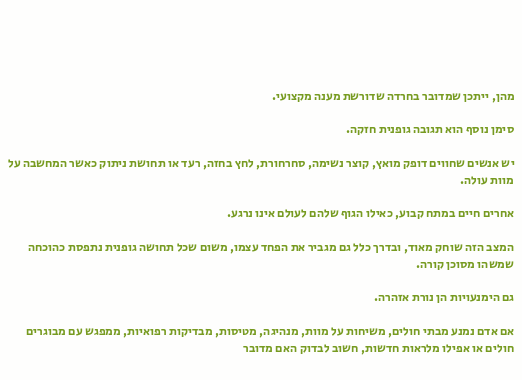מהן, ייתכן שמדובר בחרדה שדורשת מענה מקצועי.

סימן נוסף הוא תגובה גופנית חזקה.

יש אנשים שחווים דופק מואץ, קוצר נשימה, סחרחורת, לחץ בחזה, רעד או תחושת ניתוק כאשר המחשבה על מוות עולה.

אחרים חיים במתח קבוע, כאילו הגוף שלהם לעולם אינו נרגע.

המצב הזה שוחק מאוד, ובדרך כלל גם מגביר את הפחד עצמו, משום שכל תחושה גופנית נתפסת כהוכחה שמשהו מסוכן קורה.

גם הימנעויות הן נורת אזהרה.

אם אדם נמנע מבתי חולים, משיחות על מוות, מנהיגה, מטיסות, מבדיקות רפואיות, ממפגש עם מבוגרים חולים או אפילו מלראות חדשות, חשוב לבדוק האם מדובר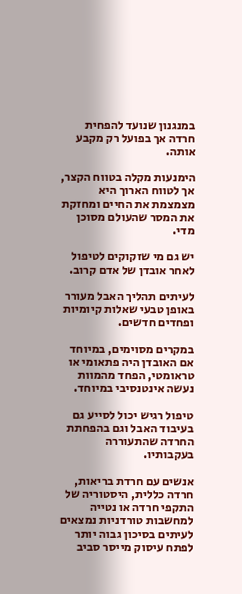במנגנון שנועד להפחית חרדה אך בפועל רק מקבע אותה.

הימנעות מקלה בטווח הקצר, אך לטווח הארוך היא מצמצמת את החיים ומחזקת את המסר שהעולם מסוכן מדי.

יש גם מי שזקוקים לטיפול לאחר אובדן של אדם קרוב.

לעיתים תהליך האבל מעורר באופן טבעי שאלות קיומיות ופחדים חדשים.

במקרים מסוימים, במיוחד אם האובדן היה פתאומי או טראומטי, הפחד מהמוות נעשה אינטנסיבי במיוחד.

טיפול רגיש יכול לסייע גם בעיבוד האבל וגם בהפחתת החרדה שהתעוררה בעקבותיו.

אנשים עם חרדת בריאות, חרדה כללית, היסטוריה של התקפי חרדה או נטייה למחשבות טורדניות נמצאים לעיתים בסיכון גבוה יותר לפתח עיסוק מייסר סביב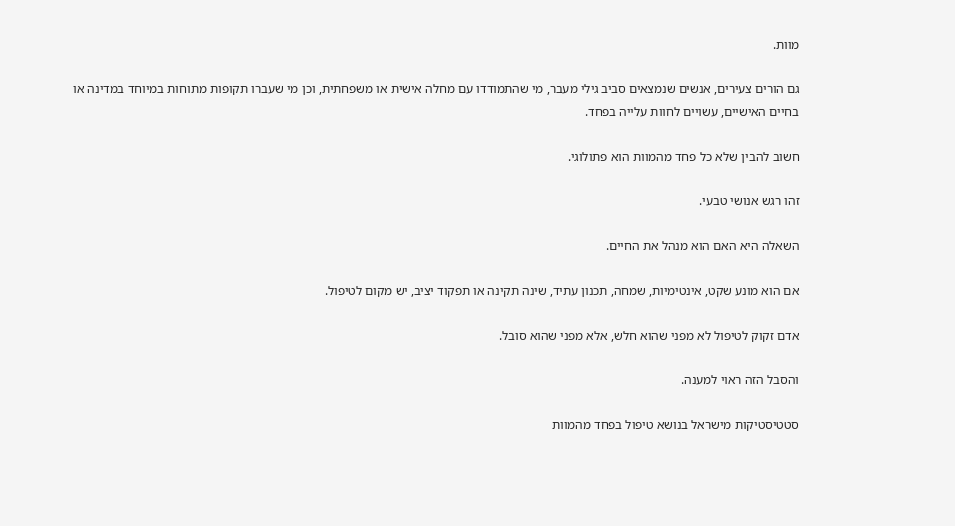מוות.

גם הורים צעירים, אנשים שנמצאים סביב גילי מעבר, מי שהתמודדו עם מחלה אישית או משפחתית, וכן מי שעברו תקופות מתוחות במיוחד במדינה או בחיים האישיים, עשויים לחוות עלייה בפחד.

חשוב להבין שלא כל פחד מהמוות הוא פתולוגי.

זהו רגש אנושי טבעי.

השאלה היא האם הוא מנהל את החיים.

אם הוא מונע שקט, אינטימיות, שמחה, תכנון עתיד, שינה תקינה או תפקוד יציב, יש מקום לטיפול.

אדם זקוק לטיפול לא מפני שהוא חלש, אלא מפני שהוא סובל.

והסבל הזה ראוי למענה.

סטטיסטיקות מישראל בנושא טיפול בפחד מהמוות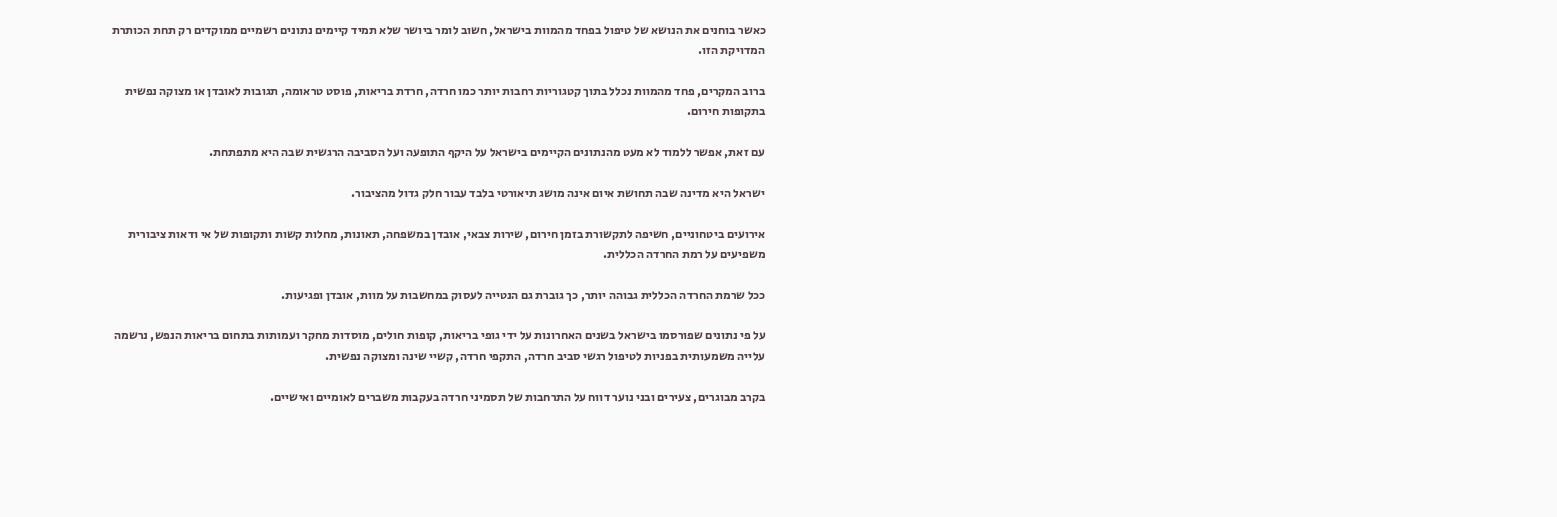כאשר בוחנים את הנושא של טיפול בפחד מהמוות בישראל, חשוב לומר ביושר שלא תמיד קיימים נתונים רשמיים ממוקדים רק תחת הכותרת המדויקת הזו.

ברוב המקרים, פחד מהמוות נכלל בתוך קטגוריות רחבות יותר כמו חרדה, חרדת בריאות, פוסט טראומה, תגובות לאובדן או מצוקה נפשית בתקופות חירום.

עם זאת, אפשר ללמוד לא מעט מהנתונים הקיימים בישראל על היקף התופעה ועל הסביבה הרגשית שבה היא מתפתחת.

ישראל היא מדינה שבה תחושת איום אינה מושג תיאורטי בלבד עבור חלק גדול מהציבור.

אירועים ביטחוניים, חשיפה לתקשורת בזמן חירום, שירות צבאי, אובדן במשפחה, תאונות, מחלות קשות ותקופות של אי ודאות ציבורית משפיעים על רמת החרדה הכללית.

ככל שרמת החרדה הכללית גבוהה יותר, כך גוברת גם הנטייה לעסוק במחשבות על מוות, אובדן ופגיעות.

על פי נתונים שפורסמו בישראל בשנים האחרונות על ידי גופי בריאות, קופות חולים, מוסדות מחקר ועמותות בתחום בריאות הנפש, נרשמה עלייה משמעותית בפניות לטיפול רגשי סביב חרדה, התקפי חרדה, קשיי שינה ומצוקה נפשית.

בקרב מבוגרים, צעירים ובני נוער דווח על התרחבות של תסמיני חרדה בעקבות משברים לאומיים ואישיים.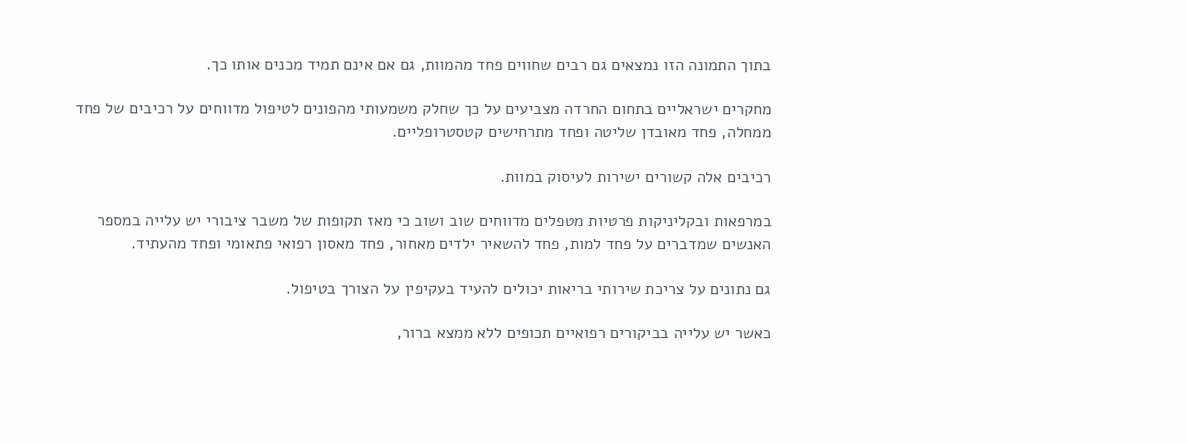בתוך התמונה הזו נמצאים גם רבים שחווים פחד מהמוות, גם אם אינם תמיד מכנים אותו כך.

מחקרים ישראליים בתחום החרדה מצביעים על כך שחלק משמעותי מהפונים לטיפול מדווחים על רכיבים של פחד ממחלה, פחד מאובדן שליטה ופחד מתרחישים קטסטרופליים.

רכיבים אלה קשורים ישירות לעיסוק במוות.

במרפאות ובקליניקות פרטיות מטפלים מדווחים שוב ושוב כי מאז תקופות של משבר ציבורי יש עלייה במספר האנשים שמדברים על פחד למות, פחד להשאיר ילדים מאחור, פחד מאסון רפואי פתאומי ופחד מהעתיד.

גם נתונים על צריכת שירותי בריאות יכולים להעיד בעקיפין על הצורך בטיפול.

כאשר יש עלייה בביקורים רפואיים תכופים ללא ממצא ברור,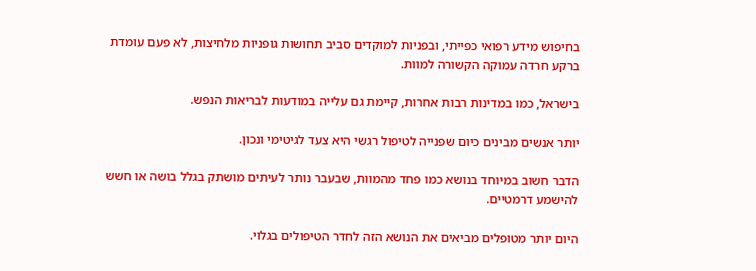בחיפוש מידע רפואי כפייתי, ובפניות למוקדים סביב תחושות גופניות מלחיצות, לא פעם עומדת ברקע חרדה עמוקה הקשורה למוות.

בישראל, כמו במדינות רבות אחרות, קיימת גם עלייה במודעות לבריאות הנפש.

יותר אנשים מבינים כיום שפנייה לטיפול רגשי היא צעד לגיטימי ונכון.

הדבר חשוב במיוחד בנושא כמו פחד מהמוות, שבעבר נותר לעיתים מושתק בגלל בושה או חשש להישמע דרמטיים.

היום יותר מטופלים מביאים את הנושא הזה לחדר הטיפולים בגלוי.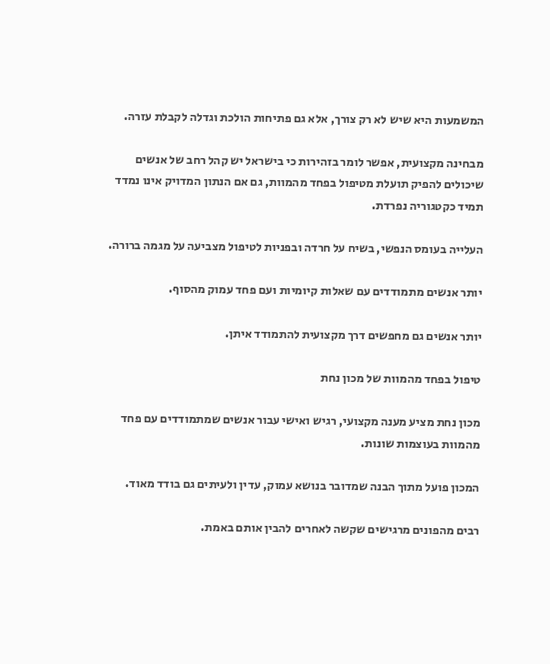המשמעות היא שיש לא רק צורך, אלא גם פתיחות הולכת וגדלה לקבלת עזרה.

מבחינה מקצועית, אפשר לומר בזהירות כי בישראל יש קהל רחב של אנשים שיכולים להפיק תועלת מטיפול בפחד מהמוות, גם אם הנתון המדויק אינו נמדד תמיד כקטגוריה נפרדת.

העלייה בעומס הנפשי, בשיח על חרדה ובפניות לטיפול מצביעה על מגמה ברורה.

יותר אנשים מתמודדים עם שאלות קיומיות ועם פחד עמוק מהסוף.

יותר אנשים גם מחפשים דרך מקצועית להתמודד איתן.

טיפול בפחד מהמוות של מכון נחת

מכון נחת מציע מענה מקצועי, רגיש ואישי עבור אנשים שמתמודדים עם פחד מהמוות בעוצמות שונות.

המכון פועל מתוך הבנה שמדובר בנושא עמוק, עדין ולעיתים גם בודד מאוד.

רבים מהפונים מרגישים שקשה לאחרים להבין אותם באמת.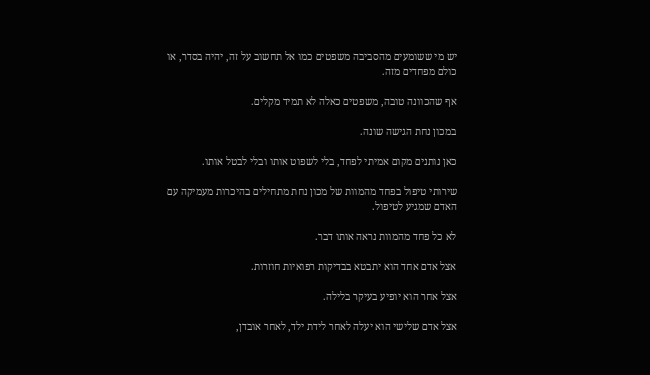יש מי ששומעים מהסביבה משפטים כמו אל תחשוב על זה, יהיה בסדר, או כולם מפחדים מזה.

אף שהכוונה טובה, משפטים כאלה לא תמיד מקלים.

במכון נחת הגישה שונה.

כאן נותנים מקום אמיתי לפחד, בלי לשפוט אותו ובלי לבטל אותו.

שירותי טיפול בפחד מהמוות של מכון נחת מתחילים בהיכרות מעמיקה עם האדם שמגיע לטיפול.

לא כל פחד מהמוות נראה אותו דבר.

אצל אדם אחד הוא יתבטא בבדיקות רפואיות חוזרות.

אצל אחר הוא יופיע בעיקר בלילה.

אצל אדם שלישי הוא יעלה לאחר לידת ילד, לאחר אובדן,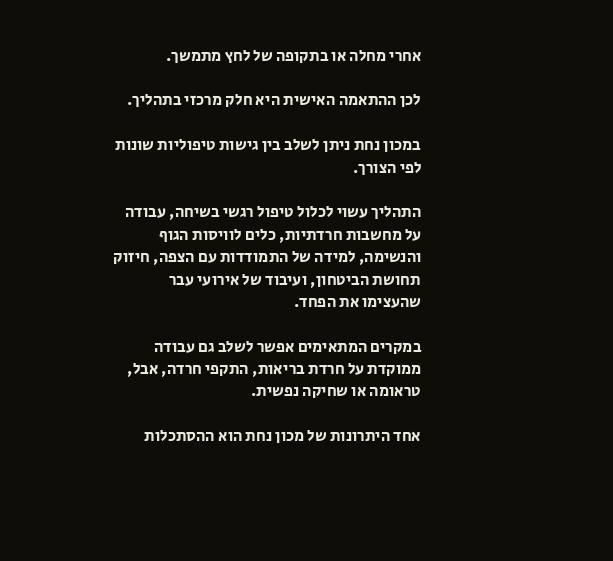אחרי מחלה או בתקופה של לחץ מתמשך.

לכן ההתאמה האישית היא חלק מרכזי בתהליך.

במכון נחת ניתן לשלב בין גישות טיפוליות שונות לפי הצורך.

התהליך עשוי לכלול טיפול רגשי בשיחה, עבודה על מחשבות חרדתיות, כלים לוויסות הגוף והנשימה, למידה של התמודדות עם הצפה, חיזוק תחושת הביטחון, ועיבוד של אירועי עבר שהעצימו את הפחד.

במקרים המתאימים אפשר לשלב גם עבודה ממוקדת על חרדת בריאות, התקפי חרדה, אבל, טראומה או שחיקה נפשית.

אחד היתרונות של מכון נחת הוא ההסתכלות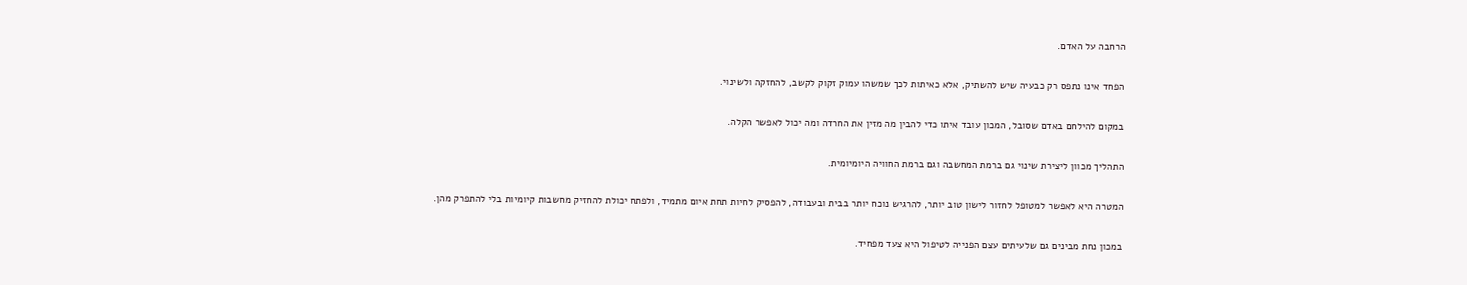הרחבה על האדם.

הפחד אינו נתפס רק כבעיה שיש להשתיק, אלא כאיתות לכך שמשהו עמוק זקוק לקשב, להחזקה ולשינוי.

במקום להילחם באדם שסובל, המכון עובד איתו כדי להבין מה מזין את החרדה ומה יכול לאפשר הקלה.

התהליך מכוון ליצירת שינוי גם ברמת המחשבה וגם ברמת החוויה היומיומית.

המטרה היא לאפשר למטופל לחזור לישון טוב יותר, להרגיש נוכח יותר בבית ובעבודה, להפסיק לחיות תחת איום מתמיד, ולפתח יכולת להחזיק מחשבות קיומיות בלי להתפרק מהן.

במכון נחת מבינים גם שלעיתים עצם הפנייה לטיפול היא צעד מפחיד.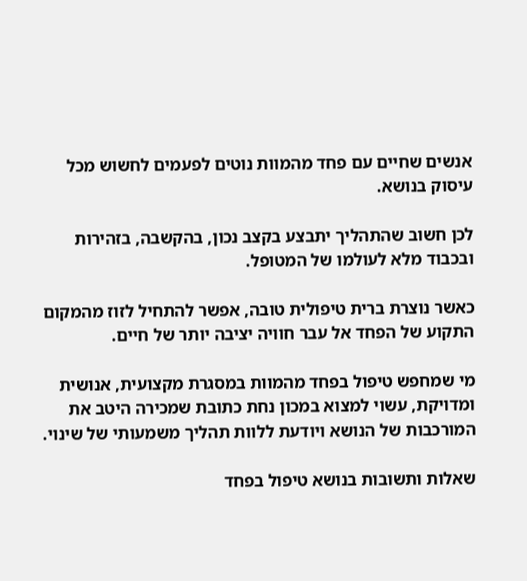אנשים שחיים עם פחד מהמוות נוטים לפעמים לחשוש מכל עיסוק בנושא.

לכן חשוב שהתהליך יתבצע בקצב נכון, בהקשבה, בזהירות ובכבוד מלא לעולמו של המטופל.

כאשר נוצרת ברית טיפולית טובה, אפשר להתחיל לזוז מהמקום התקוע של הפחד אל עבר חוויה יציבה יותר של חיים.

מי שמחפש טיפול בפחד מהמוות במסגרת מקצועית, אנושית ומדויקת, עשוי למצוא במכון נחת כתובת שמכירה היטב את המורכבות של הנושא ויודעת ללוות תהליך משמעותי של שינוי.

שאלות ותשובות בנושא טיפול בפחד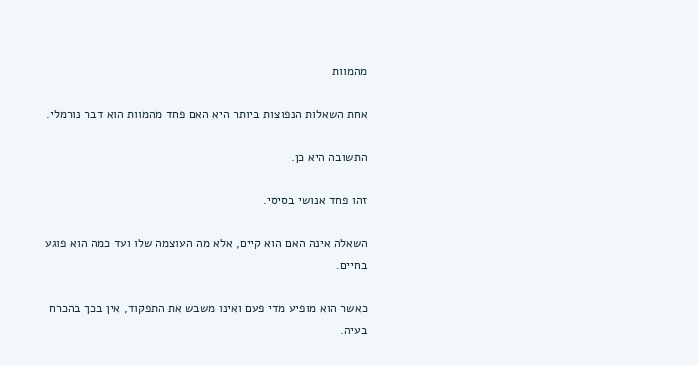מהמוות

אחת השאלות הנפוצות ביותר היא האם פחד מהמוות הוא דבר נורמלי.

התשובה היא כן.

זהו פחד אנושי בסיסי.

השאלה אינה האם הוא קיים, אלא מה העוצמה שלו ועד כמה הוא פוגע בחיים.

כאשר הוא מופיע מדי פעם ואינו משבש את התפקוד, אין בכך בהכרח בעיה.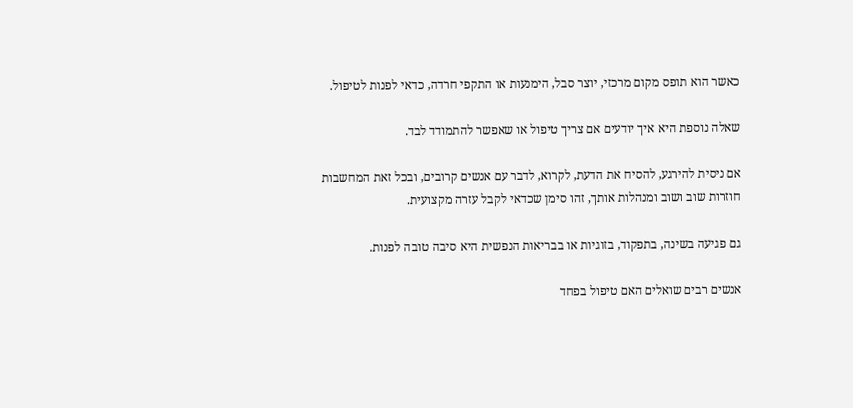כאשר הוא תופס מקום מרכזי, יוצר סבל, הימנעות או התקפי חרדה, כדאי לפנות לטיפול.

שאלה נוספת היא איך יודעים אם צריך טיפול או שאפשר להתמודד לבד.

אם ניסית להירגע, להסיח את הדעת, לקרוא, לדבר עם אנשים קרובים, ובכל זאת המחשבות חוזרות שוב ושוב ומנהלות אותך, זהו סימן שכדאי לקבל עזרה מקצועית.

גם פגיעה בשינה, בתפקוד, בזוגיות או בבריאות הנפשית היא סיבה טובה לפנות.

אנשים רבים שואלים האם טיפול בפחד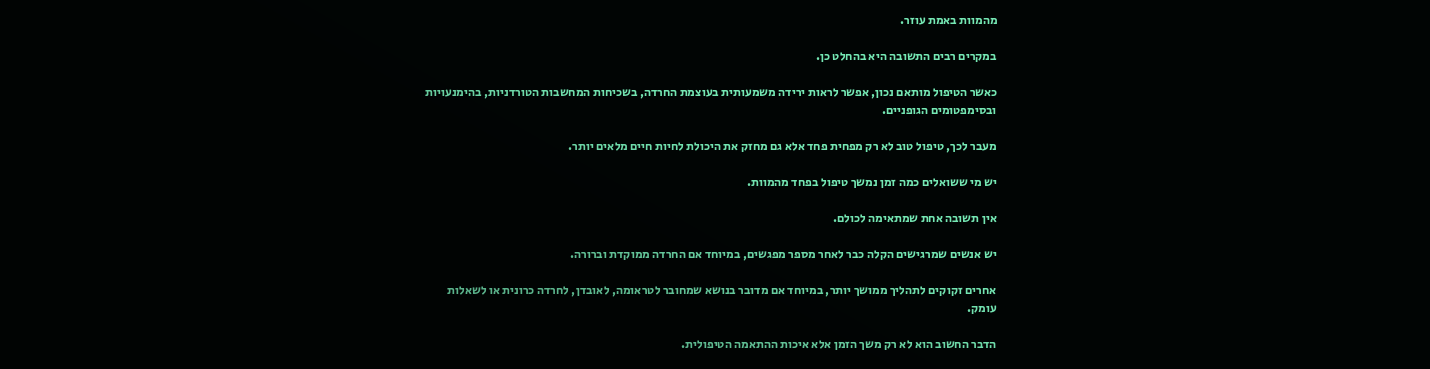מהמוות באמת עוזר.

במקרים רבים התשובה היא בהחלט כן.

כאשר הטיפול מותאם נכון, אפשר לראות ירידה משמעותית בעוצמת החרדה, בשכיחות המחשבות הטורדניות, בהימנעויות ובסימפטומים הגופניים.

מעבר לכך, טיפול טוב לא רק מפחית פחד אלא גם מחזק את היכולת לחיות חיים מלאים יותר.

יש מי ששואלים כמה זמן נמשך טיפול בפחד מהמוות.

אין תשובה אחת שמתאימה לכולם.

יש אנשים שמרגישים הקלה כבר לאחר מספר מפגשים, במיוחד אם החרדה ממוקדת וברורה.

אחרים זקוקים לתהליך ממושך יותר, במיוחד אם מדובר בנושא שמחובר לטראומה, לאובדן, לחרדה כרונית או לשאלות עומק.

הדבר החשוב הוא לא רק משך הזמן אלא איכות ההתאמה הטיפולית.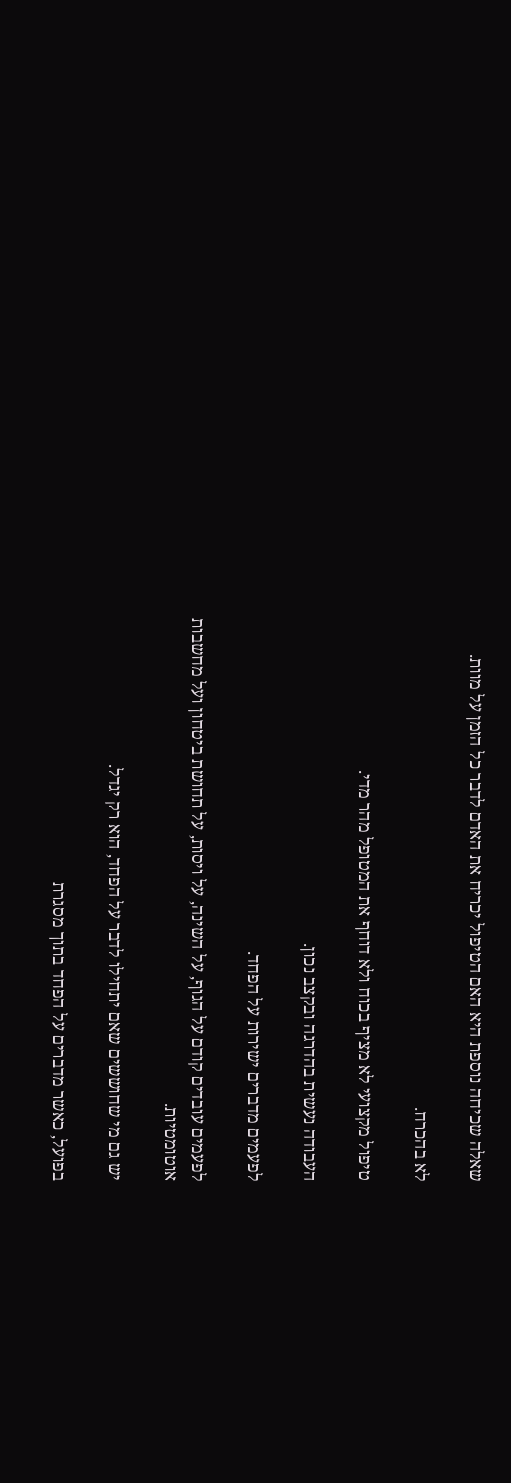שאלה שכיחה נוספת היא האם הטיפול יכריח את האדם לדבר כל הזמן על מוות.

לא בהכרח.

טיפול מקצועי לא מציף בכוח ולא דוחף את המטופל מהר מדי.

העבודה נעשית בהדרגה ובקצב נכון.

לפעמים מדברים ישירות על הפחד.

לפעמים עובדים קודם על הגוף, על השינה, על ויסות, על תחושת ביטחון ועל מחשבות אוטומטיות.

יש גם מי שחוששים שאם יתחילו לדבר על הפחד, הוא רק יגדל.

בפועל, כאשר מדברים על הפחד בתוך מסגרת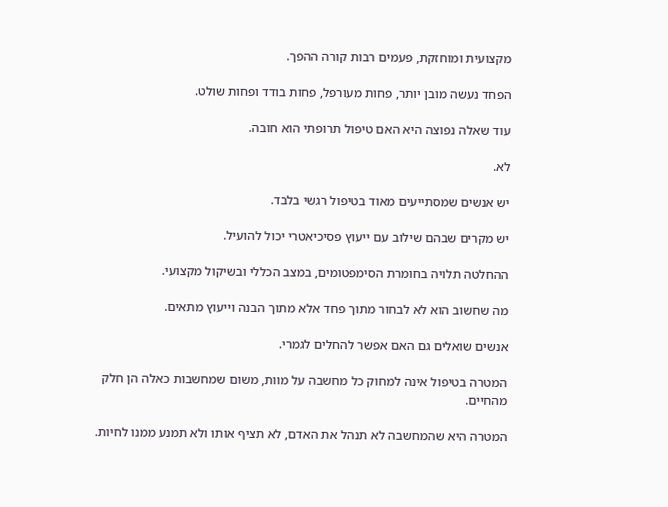מקצועית ומוחזקת, פעמים רבות קורה ההפך.

הפחד נעשה מובן יותר, פחות מעורפל, פחות בודד ופחות שולט.

עוד שאלה נפוצה היא האם טיפול תרופתי הוא חובה.

לא.

יש אנשים שמסתייעים מאוד בטיפול רגשי בלבד.

יש מקרים שבהם שילוב עם ייעוץ פסיכיאטרי יכול להועיל.

ההחלטה תלויה בחומרת הסימפטומים, במצב הכללי ובשיקול מקצועי.

מה שחשוב הוא לא לבחור מתוך פחד אלא מתוך הבנה וייעוץ מתאים.

אנשים שואלים גם האם אפשר להחלים לגמרי.

המטרה בטיפול אינה למחוק כל מחשבה על מוות, משום שמחשבות כאלה הן חלק מהחיים.

המטרה היא שהמחשבה לא תנהל את האדם, לא תציף אותו ולא תמנע ממנו לחיות.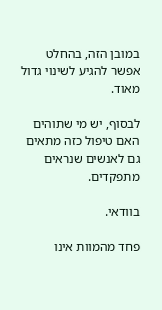במובן הזה, בהחלט אפשר להגיע לשינוי גדול מאוד.

לבסוף, יש מי שתוהים האם טיפול כזה מתאים גם לאנשים שנראים מתפקדים.

בוודאי.

פחד מהמוות אינו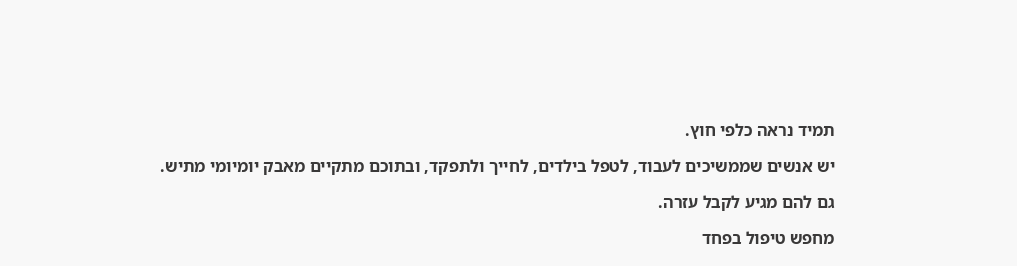תמיד נראה כלפי חוץ.

יש אנשים שממשיכים לעבוד, לטפל בילדים, לחייך ולתפקד, ובתוכם מתקיים מאבק יומיומי מתיש.

גם להם מגיע לקבל עזרה.

מחפש טיפול בפחד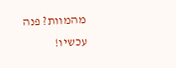מהמוות? פנה עכשיו!